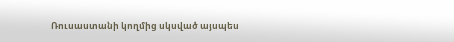Ռուսաստանի կողմից սկսված այսպես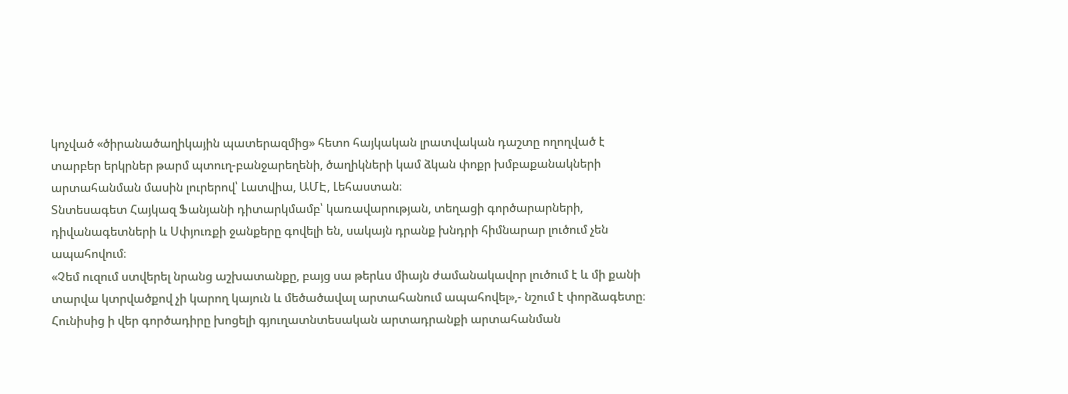կոչված «ծիրանածաղիկային պատերազմից» հետո հայկական լրատվական դաշտը ողողված է տարբեր երկրներ թարմ պտուղ-բանջարեղենի, ծաղիկների կամ ձկան փոքր խմբաքանակների արտահանման մասին լուրերով՝ Լատվիա, ԱՄԷ, Լեհաստան։
Տնտեսագետ Հայկազ Ֆանյանի դիտարկմամբ՝ կառավարության, տեղացի գործարարների, դիվանագետների և Սփյուռքի ջանքերը գովելի են, սակայն դրանք խնդրի հիմնարար լուծում չեն ապահովում։
«Չեմ ուզում ստվերել նրանց աշխատանքը, բայց սա թերևս միայն ժամանակավոր լուծում է և մի քանի տարվա կտրվածքով չի կարող կայուն և մեծածավալ արտահանում ապահովել»,- նշում է փորձագետը։
Հունիսից ի վեր գործադիրը խոցելի գյուղատնտեսական արտադրանքի արտահանման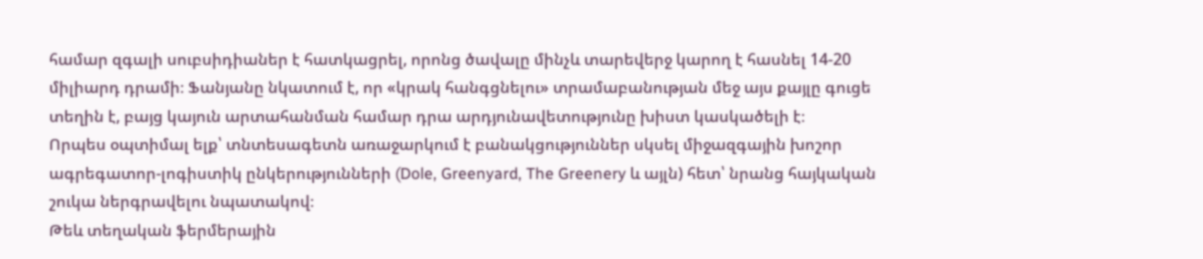համար զգալի սուբսիդիաներ է հատկացրել, որոնց ծավալը մինչև տարեվերջ կարող է հասնել 14-20 միլիարդ դրամի։ Ֆանյանը նկատում է, որ «կրակ հանգցնելու» տրամաբանության մեջ այս քայլը գուցե տեղին է, բայց կայուն արտահանման համար դրա արդյունավետությունը խիստ կասկածելի է։
Որպես օպտիմալ ելք՝ տնտեսագետն առաջարկում է բանակցություններ սկսել միջազգային խոշոր ագրեգատոր-լոգիստիկ ընկերությունների (Dole, Greenyard, The Greenery և այլն) հետ՝ նրանց հայկական շուկա ներգրավելու նպատակով։
Թեև տեղական ֆերմերային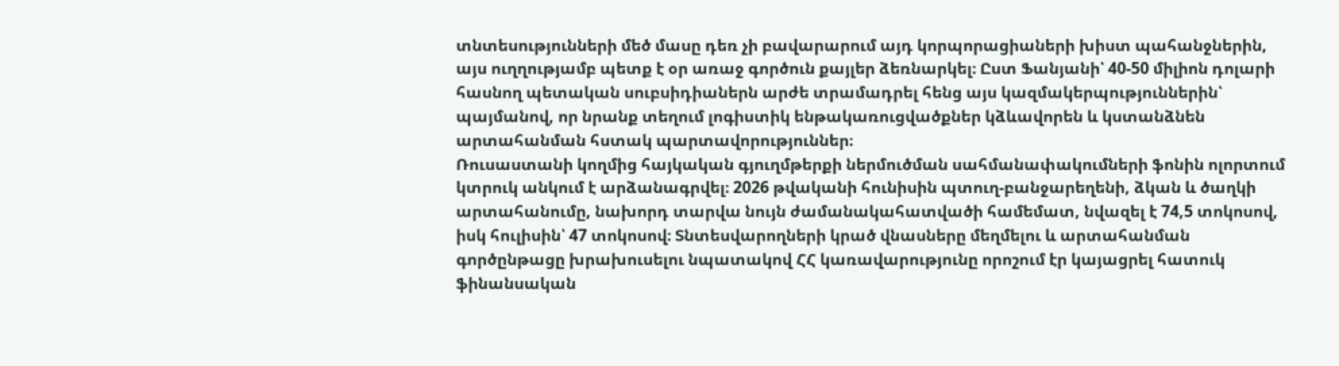տնտեսությունների մեծ մասը դեռ չի բավարարում այդ կորպորացիաների խիստ պահանջներին, այս ուղղությամբ պետք է օր առաջ գործուն քայլեր ձեռնարկել։ Ըստ Ֆանյանի՝ 40-50 միլիոն դոլարի հասնող պետական սուբսիդիաներն արժե տրամադրել հենց այս կազմակերպություններին՝ պայմանով, որ նրանք տեղում լոգիստիկ ենթակառուցվածքներ կձևավորեն և կստանձնեն արտահանման հստակ պարտավորություններ։
Ռուսաստանի կողմից հայկական գյուղմթերքի ներմուծման սահմանափակումների ֆոնին ոլորտում կտրուկ անկում է արձանագրվել։ 2026 թվականի հունիսին պտուղ-բանջարեղենի, ձկան և ծաղկի արտահանումը, նախորդ տարվա նույն ժամանակահատվածի համեմատ, նվազել է 74,5 տոկոսով, իսկ հուլիսին՝ 47 տոկոսով։ Տնտեսվարողների կրած վնասները մեղմելու և արտահանման գործընթացը խրախուսելու նպատակով ՀՀ կառավարությունը որոշում էր կայացրել հատուկ ֆինանսական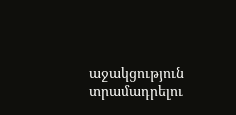աջակցություն տրամադրելու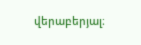վերաբերյալ։